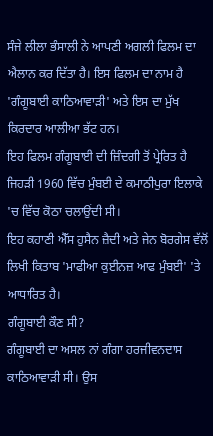ਸੰਜੇ ਲੀਲਾ ਭੰਸਾਲੀ ਨੇ ਆਪਣੀ ਅਗਲੀ ਫਿਲਮ ਦਾ ਐਲਾਨ ਕਰ ਦਿੱਤਾ ਹੈ। ਇਸ ਫਿਲਮ ਦਾ ਨਾਮ ਹੈ 'ਗੰਗੂਬਾਈ ਕਾਠਿਆਵਾੜੀ' ਅਤੇ ਇਸ ਦਾ ਮੁੱਖ ਕਿਰਦਾਰ ਆਲੀਆ ਭੱਟ ਹਨ।
ਇਹ ਫਿਲਮ ਗੰਗੂਬਾਈ ਦੀ ਜ਼ਿੰਦਗੀ ਤੋਂ ਪ੍ਰੇਰਿਤ ਹੈ ਜਿਹੜੀ 1960 ਵਿੱਚ ਮੁੰਬਈ ਦੇ ਕਮਾਠੀਪੁਰਾ ਇਲਾਕੇ 'ਚ ਵਿੱਚ ਕੋਠਾ ਚਲਾਉਂਦੀ ਸੀ।
ਇਹ ਕਹਾਣੀ ਐੱਸ ਹੁਸੈਨ ਜ਼ੈਦੀ ਅਤੇ ਜੇਨ ਬੋਰਗੇਸ ਵੱਲੋਂ ਲਿਖੀ ਕਿਤਾਬ 'ਮਾਫੀਆ ਕੁਈਨਜ਼ ਆਫ ਮੁੰਬਈ' 'ਤੇ ਆਧਾਰਿਤ ਹੈ।
ਗੰਗੂਬਾਈ ਕੌਣ ਸੀ?
ਗੰਗੂਬਾਈ ਦਾ ਅਸਲ ਨਾਂ ਗੰਗਾ ਹਰਜੀਵਨਦਾਸ ਕਾਠਿਆਵਾੜੀ ਸੀ। ਉਸ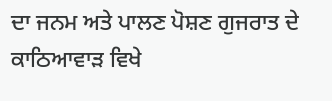ਦਾ ਜਨਮ ਅਤੇ ਪਾਲਣ ਪੋਸ਼ਣ ਗੁਜਰਾਤ ਦੇ ਕਾਠਿਆਵਾੜ ਵਿਖੇ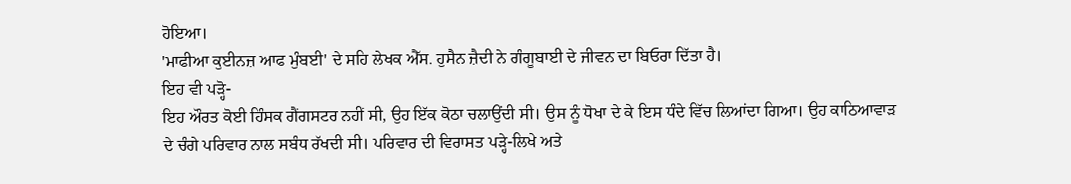ਹੋਇਆ।
'ਮਾਫੀਆ ਕੁਈਨਜ਼ ਆਫ ਮੁੰਬਈ' ਦੇ ਸਹਿ ਲੇਖਕ ਐੱਸ. ਹੁਸੈਨ ਜ਼ੈਦੀ ਨੇ ਗੰਗੂਬਾਈ ਦੇ ਜੀਵਨ ਦਾ ਬਿਓਰਾ ਦਿੱਤਾ ਹੈ।
ਇਹ ਵੀ ਪੜ੍ਹੋ-
ਇਹ ਔਰਤ ਕੋਈ ਹਿੰਸਕ ਗੈਂਗਸਟਰ ਨਹੀਂ ਸੀ, ਉਹ ਇੱਕ ਕੋਠਾ ਚਲਾਉਂਦੀ ਸੀ। ਉਸ ਨੂੰ ਧੋਖਾ ਦੇ ਕੇ ਇਸ ਧੰਦੇ ਵਿੱਚ ਲਿਆਂਦਾ ਗਿਆ। ਉਹ ਕਾਠਿਆਵਾੜ ਦੇ ਚੰਗੇ ਪਰਿਵਾਰ ਨਾਲ ਸਬੰਧ ਰੱਖਦੀ ਸੀ। ਪਰਿਵਾਰ ਦੀ ਵਿਰਾਸਤ ਪੜ੍ਹੇ-ਲਿਖੇ ਅਤੇ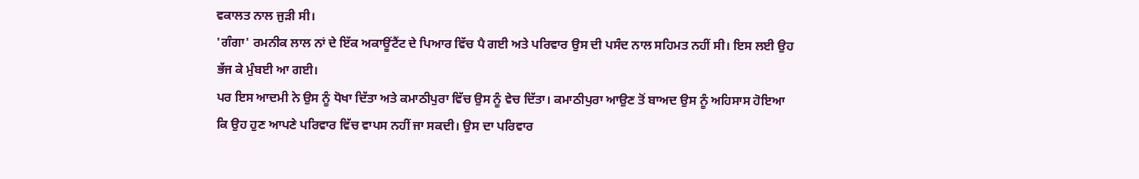ਵਕਾਲਤ ਨਾਲ ਜੁੜੀ ਸੀ।
'ਗੰਗਾ' ਰਮਨੀਕ ਲਾਲ ਨਾਂ ਦੇ ਇੱਕ ਅਕਾਊਂਟੈਂਟ ਦੇ ਪਿਆਰ ਵਿੱਚ ਪੈ ਗਈ ਅਤੇ ਪਰਿਵਾਰ ਉਸ ਦੀ ਪਸੰਦ ਨਾਲ ਸਹਿਮਤ ਨਹੀਂ ਸੀ। ਇਸ ਲਈ ਉਹ ਭੱਜ ਕੇ ਮੁੰਬਈ ਆ ਗਈ।
ਪਰ ਇਸ ਆਦਮੀ ਨੇ ਉਸ ਨੂੰ ਧੋਖਾ ਦਿੱਤਾ ਅਤੇ ਕਮਾਠੀਪੁਰਾ ਵਿੱਚ ਉਸ ਨੂੰ ਵੇਚ ਦਿੱਤਾ। ਕਮਾਠੀਪੁਰਾ ਆਉਣ ਤੋਂ ਬਾਅਦ ਉਸ ਨੂੰ ਅਹਿਸਾਸ ਹੋਇਆ ਕਿ ਉਹ ਹੁਣ ਆਪਣੇ ਪਰਿਵਾਰ ਵਿੱਚ ਵਾਪਸ ਨਹੀਂ ਜਾ ਸਕਦੀ। ਉਸ ਦਾ ਪਰਿਵਾਰ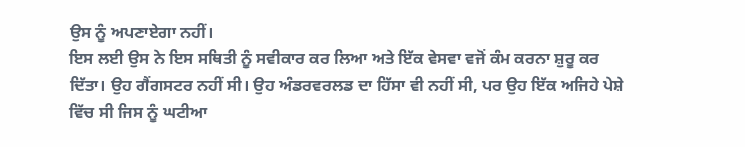ਉਸ ਨੂੰ ਅਪਣਾਏਗਾ ਨਹੀਂ।
ਇਸ ਲਈ ਉਸ ਨੇ ਇਸ ਸਥਿਤੀ ਨੂੰ ਸਵੀਕਾਰ ਕਰ ਲਿਆ ਅਤੇ ਇੱਕ ਵੇਸਵਾ ਵਜੋਂ ਕੰਮ ਕਰਨਾ ਸ਼ੁਰੂ ਕਰ ਦਿੱਤਾ। ਉਹ ਗੈਂਗਸਟਰ ਨਹੀਂ ਸੀ। ਉਹ ਅੰਡਰਵਰਲਡ ਦਾ ਹਿੱਸਾ ਵੀ ਨਹੀਂ ਸੀ, ਪਰ ਉਹ ਇੱਕ ਅਜਿਹੇ ਪੇਸ਼ੇ ਵਿੱਚ ਸੀ ਜਿਸ ਨੂੰ ਘਟੀਆ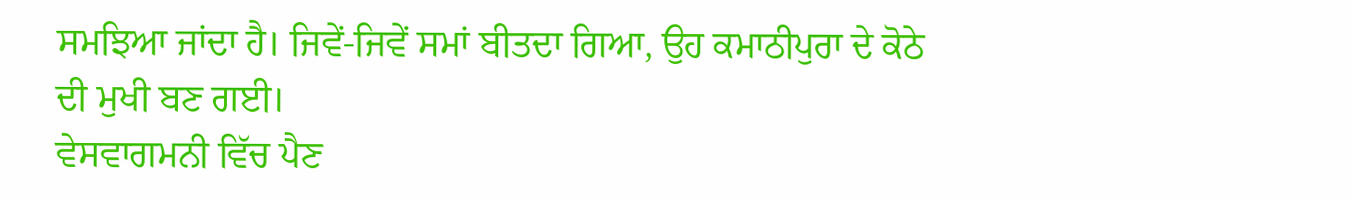ਸਮਝਿਆ ਜਾਂਦਾ ਹੈ। ਜਿਵੇਂ-ਜਿਵੇਂ ਸਮਾਂ ਬੀਤਦਾ ਗਿਆ, ਉਹ ਕਮਾਠੀਪੁਰਾ ਦੇ ਕੋਠੇ ਦੀ ਮੁਖੀ ਬਣ ਗਈ।
ਵੇਸਵਾਗਮਨੀ ਵਿੱਚ ਪੈਣ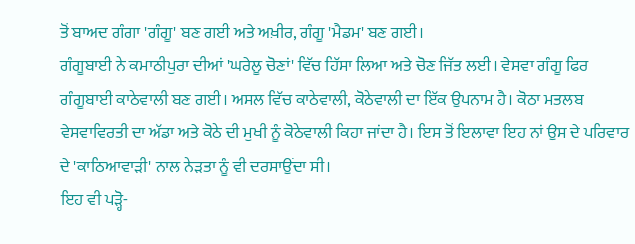ਤੋਂ ਬਾਅਦ ਗੰਗਾ 'ਗੰਗੂ' ਬਣ ਗਈ ਅਤੇ ਅਖ਼ੀਰ, ਗੰਗੂ 'ਮੈਡਮ' ਬਣ ਗਈ।
ਗੰਗੂਬਾਈ ਨੇ ਕਮਾਠੀਪੁਰਾ ਦੀਆਂ 'ਘਰੇਲੂ ਚੋਣਾਂ' ਵਿੱਚ ਹਿੱਸਾ ਲਿਆ ਅਤੇ ਚੋਣ ਜਿੱਤ ਲਈ। ਵੇਸਵਾ ਗੰਗੂ ਫਿਰ ਗੰਗੂਬਾਈ ਕਾਠੇਵਾਲੀ ਬਣ ਗਈ। ਅਸਲ ਵਿੱਚ ਕਾਠੇਵਾਲੀ, ਕੋਠੇਵਾਲੀ ਦਾ ਇੱਕ ਉਪਨਾਮ ਹੈ। ਕੋਠਾ ਮਤਲਬ ਵੇਸਵਾਵਿਰਤੀ ਦਾ ਅੱਡਾ ਅਤੇ ਕੋਠੇ ਦੀ ਮੁਖੀ ਨੂੰ ਕੋਠੇਵਾਲੀ ਕਿਹਾ ਜਾਂਦਾ ਹੈ। ਇਸ ਤੋਂ ਇਲਾਵਾ ਇਹ ਨਾਂ ਉਸ ਦੇ ਪਰਿਵਾਰ ਦੇ 'ਕਾਠਿਆਵਾੜੀ' ਨਾਲ ਨੇੜਤਾ ਨੂੰ ਵੀ ਦਰਸਾਉਂਦਾ ਸੀ।
ਇਹ ਵੀ ਪੜ੍ਹੋ-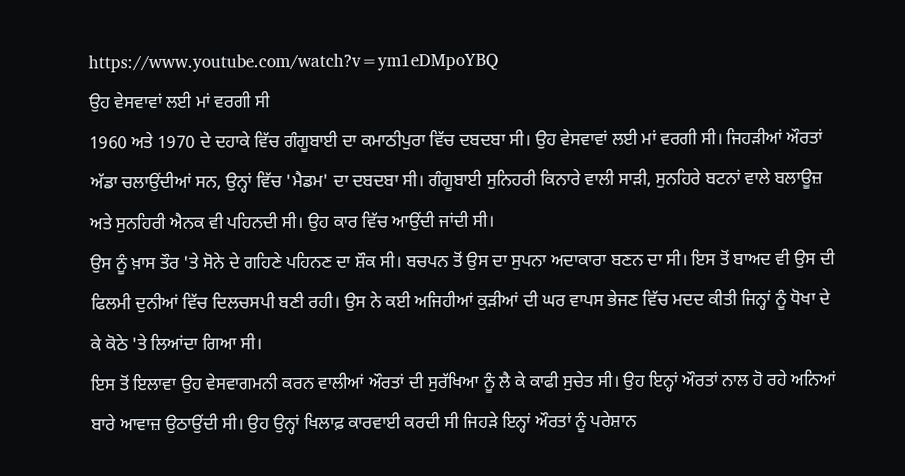https://www.youtube.com/watch?v=ym1eDMpoYBQ
ਉਹ ਵੇਸਵਾਵਾਂ ਲਈ ਮਾਂ ਵਰਗੀ ਸੀ
1960 ਅਤੇ 1970 ਦੇ ਦਹਾਕੇ ਵਿੱਚ ਗੰਗੂਬਾਈ ਦਾ ਕਮਾਠੀਪੁਰਾ ਵਿੱਚ ਦਬਦਬਾ ਸੀ। ਉਹ ਵੇਸਵਾਵਾਂ ਲਈ ਮਾਂ ਵਰਗੀ ਸੀ। ਜਿਹੜੀਆਂ ਔਰਤਾਂ ਅੱਡਾ ਚਲਾਉਂਦੀਆਂ ਸਨ, ਉਨ੍ਹਾਂ ਵਿੱਚ 'ਮੈਡਮ' ਦਾ ਦਬਦਬਾ ਸੀ। ਗੰਗੂਬਾਈ ਸੁਨਿਹਰੀ ਕਿਨਾਰੇ ਵਾਲੀ ਸਾੜੀ, ਸੁਨਹਿਰੇ ਬਟਨਾਂ ਵਾਲੇ ਬਲਾਊਜ਼ ਅਤੇ ਸੁਨਹਿਰੀ ਐਨਕ ਵੀ ਪਹਿਨਦੀ ਸੀ। ਉਹ ਕਾਰ ਵਿੱਚ ਆਉਂਦੀ ਜਾਂਦੀ ਸੀ।
ਉਸ ਨੂੰ ਖ਼ਾਸ ਤੌਰ 'ਤੇ ਸੋਨੇ ਦੇ ਗਹਿਣੇ ਪਹਿਨਣ ਦਾ ਸ਼ੌਕ ਸੀ। ਬਚਪਨ ਤੋਂ ਉਸ ਦਾ ਸੁਪਨਾ ਅਦਾਕਾਰਾ ਬਣਨ ਦਾ ਸੀ। ਇਸ ਤੋਂ ਬਾਅਦ ਵੀ ਉਸ ਦੀ ਫਿਲਮੀ ਦੁਨੀਆਂ ਵਿੱਚ ਦਿਲਚਸਪੀ ਬਣੀ ਰਹੀ। ਉਸ ਨੇ ਕਈ ਅਜਿਹੀਆਂ ਕੁੜੀਆਂ ਦੀ ਘਰ ਵਾਪਸ ਭੇਜਣ ਵਿੱਚ ਮਦਦ ਕੀਤੀ ਜਿਨ੍ਹਾਂ ਨੂੰ ਧੋਖਾ ਦੇ ਕੇ ਕੋਠੇ 'ਤੇ ਲਿਆਂਦਾ ਗਿਆ ਸੀ।
ਇਸ ਤੋਂ ਇਲਾਵਾ ਉਹ ਵੇਸਵਾਗਮਨੀ ਕਰਨ ਵਾਲੀਆਂ ਔਰਤਾਂ ਦੀ ਸੁਰੱਖਿਆ ਨੂੰ ਲੈ ਕੇ ਕਾਫੀ ਸੁਚੇਤ ਸੀ। ਉਹ ਇਨ੍ਹਾਂ ਔਰਤਾਂ ਨਾਲ ਹੋ ਰਹੇ ਅਨਿਆਂ ਬਾਰੇ ਆਵਾਜ਼ ਉਠਾਉਂਦੀ ਸੀ। ਉਹ ਉਨ੍ਹਾਂ ਖਿਲਾਫ਼ ਕਾਰਵਾਈ ਕਰਦੀ ਸੀ ਜਿਹੜੇ ਇਨ੍ਹਾਂ ਔਰਤਾਂ ਨੂੰ ਪਰੇਸ਼ਾਨ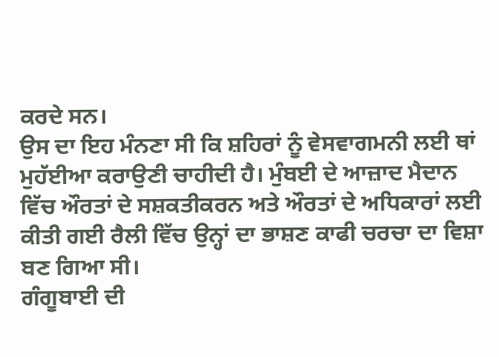ਕਰਦੇ ਸਨ।
ਉਸ ਦਾ ਇਹ ਮੰਨਣਾ ਸੀ ਕਿ ਸ਼ਹਿਰਾਂ ਨੂੰ ਵੇਸਵਾਗਮਨੀ ਲਈ ਥਾਂ ਮੁਹੱਈਆ ਕਰਾਉਣੀ ਚਾਹੀਦੀ ਹੈ। ਮੁੰਬਈ ਦੇ ਆਜ਼ਾਦ ਮੈਦਾਨ ਵਿੱਚ ਔਰਤਾਂ ਦੇ ਸਸ਼ਕਤੀਕਰਨ ਅਤੇ ਔਰਤਾਂ ਦੇ ਅਧਿਕਾਰਾਂ ਲਈ ਕੀਤੀ ਗਈ ਰੈਲੀ ਵਿੱਚ ਉਨ੍ਹਾਂ ਦਾ ਭਾਸ਼ਣ ਕਾਫੀ ਚਰਚਾ ਦਾ ਵਿਸ਼ਾ ਬਣ ਗਿਆ ਸੀ।
ਗੰਗੂਬਾਈ ਦੀ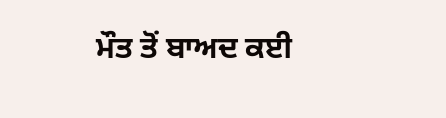ਮੌਤ ਤੋਂ ਬਾਅਦ ਕਈ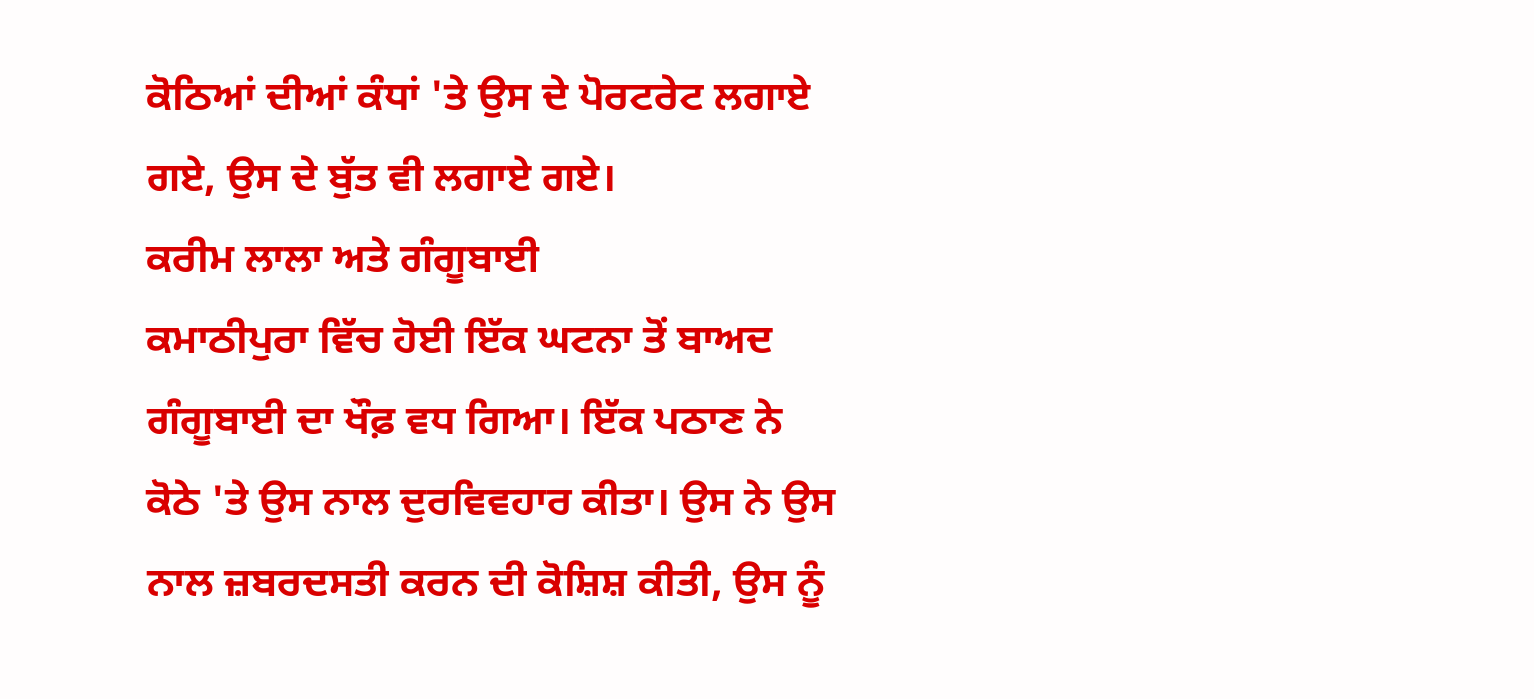ਕੋਠਿਆਂ ਦੀਆਂ ਕੰਧਾਂ 'ਤੇ ਉਸ ਦੇ ਪੋਰਟਰੇਟ ਲਗਾਏ ਗਏ, ਉਸ ਦੇ ਬੁੱਤ ਵੀ ਲਗਾਏ ਗਏ।
ਕਰੀਮ ਲਾਲਾ ਅਤੇ ਗੰਗੂਬਾਈ
ਕਮਾਠੀਪੁਰਾ ਵਿੱਚ ਹੋਈ ਇੱਕ ਘਟਨਾ ਤੋਂ ਬਾਅਦ ਗੰਗੂਬਾਈ ਦਾ ਖੌਫ਼ ਵਧ ਗਿਆ। ਇੱਕ ਪਠਾਣ ਨੇ ਕੋਠੇ 'ਤੇ ਉਸ ਨਾਲ ਦੁਰਵਿਵਹਾਰ ਕੀਤਾ। ਉਸ ਨੇ ਉਸ ਨਾਲ ਜ਼ਬਰਦਸਤੀ ਕਰਨ ਦੀ ਕੋਸ਼ਿਸ਼ ਕੀਤੀ, ਉਸ ਨੂੰ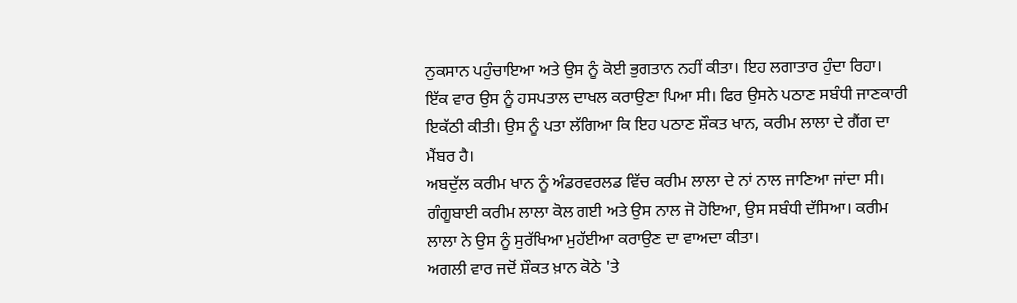ਨੁਕਸਾਨ ਪਹੁੰਚਾਇਆ ਅਤੇ ਉਸ ਨੂੰ ਕੋਈ ਭੁਗਤਾਨ ਨਹੀਂ ਕੀਤਾ। ਇਹ ਲਗਾਤਾਰ ਹੁੰਦਾ ਰਿਹਾ।
ਇੱਕ ਵਾਰ ਉਸ ਨੂੰ ਹਸਪਤਾਲ ਦਾਖਲ ਕਰਾਉਣਾ ਪਿਆ ਸੀ। ਫਿਰ ਉਸਨੇ ਪਠਾਣ ਸਬੰਧੀ ਜਾਣਕਾਰੀ ਇਕੱਠੀ ਕੀਤੀ। ਉਸ ਨੂੰ ਪਤਾ ਲੱਗਿਆ ਕਿ ਇਹ ਪਠਾਣ ਸ਼ੌਕਤ ਖਾਨ, ਕਰੀਮ ਲਾਲਾ ਦੇ ਗੈਂਗ ਦਾ ਮੈਂਬਰ ਹੈ।
ਅਬਦੁੱਲ ਕਰੀਮ ਖਾਨ ਨੂੰ ਅੰਡਰਵਰਲਡ ਵਿੱਚ ਕਰੀਮ ਲਾਲਾ ਦੇ ਨਾਂ ਨਾਲ ਜਾਣਿਆ ਜਾਂਦਾ ਸੀ। ਗੰਗੂਬਾਈ ਕਰੀਮ ਲਾਲਾ ਕੋਲ ਗਈ ਅਤੇ ਉਸ ਨਾਲ ਜੋ ਹੋਇਆ, ਉਸ ਸਬੰਧੀ ਦੱਸਿਆ। ਕਰੀਮ ਲਾਲਾ ਨੇ ਉਸ ਨੂੰ ਸੁਰੱਖਿਆ ਮੁਹੱਈਆ ਕਰਾਉਣ ਦਾ ਵਾਅਦਾ ਕੀਤਾ।
ਅਗਲੀ ਵਾਰ ਜਦੋਂ ਸ਼ੌਕਤ ਖ਼ਾਨ ਕੋਠੇ 'ਤੇ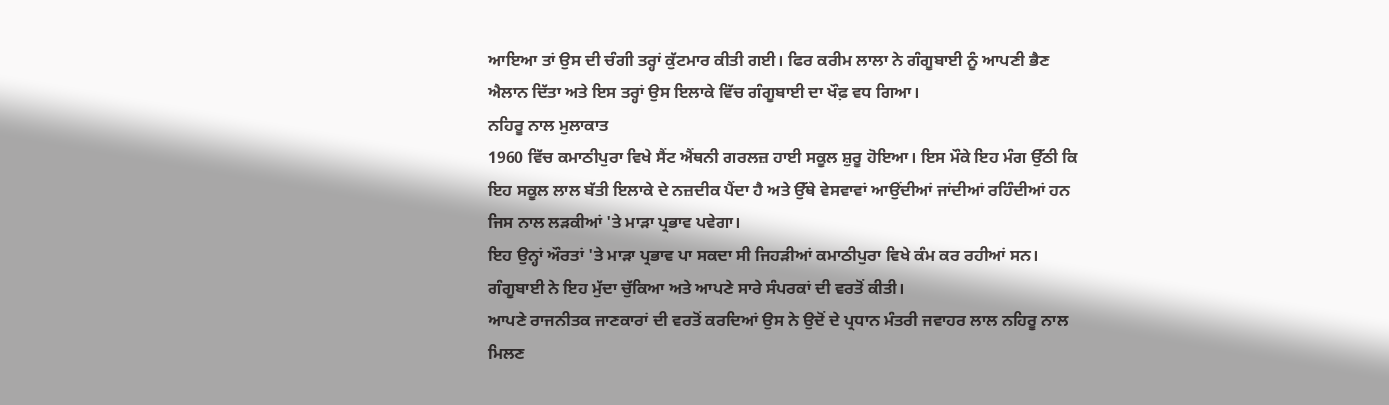ਆਇਆ ਤਾਂ ਉਸ ਦੀ ਚੰਗੀ ਤਰ੍ਹਾਂ ਕੁੱਟਮਾਰ ਕੀਤੀ ਗਈ। ਫਿਰ ਕਰੀਮ ਲਾਲਾ ਨੇ ਗੰਗੂਬਾਈ ਨੂੰ ਆਪਣੀ ਭੈਣ ਐਲਾਨ ਦਿੱਤਾ ਅਤੇ ਇਸ ਤਰ੍ਹਾਂ ਉਸ ਇਲਾਕੇ ਵਿੱਚ ਗੰਗੂਬਾਈ ਦਾ ਖੌਫ਼ ਵਧ ਗਿਆ।
ਨਹਿਰੂ ਨਾਲ ਮੁਲਾਕਾਤ
1960 ਵਿੱਚ ਕਮਾਠੀਪੁਰਾ ਵਿਖੇ ਸੈਂਟ ਐਂਥਨੀ ਗਰਲਜ਼ ਹਾਈ ਸਕੂਲ ਸ਼ੁਰੂ ਹੋਇਆ। ਇਸ ਮੌਕੇ ਇਹ ਮੰਗ ਉੱਠੀ ਕਿ ਇਹ ਸਕੂਲ ਲਾਲ ਬੱਤੀ ਇਲਾਕੇ ਦੇ ਨਜ਼ਦੀਕ ਪੈਂਦਾ ਹੈ ਅਤੇ ਉੱਥੇ ਵੇਸਵਾਵਾਂ ਆਉਂਦੀਆਂ ਜਾਂਦੀਆਂ ਰਹਿੰਦੀਆਂ ਹਨ ਜਿਸ ਨਾਲ ਲੜਕੀਆਂ 'ਤੇ ਮਾੜਾ ਪ੍ਰਭਾਵ ਪਵੇਗਾ।
ਇਹ ਉਨ੍ਹਾਂ ਔਰਤਾਂ 'ਤੇ ਮਾੜਾ ਪ੍ਰਭਾਵ ਪਾ ਸਕਦਾ ਸੀ ਜਿਹੜੀਆਂ ਕਮਾਠੀਪੁਰਾ ਵਿਖੇ ਕੰਮ ਕਰ ਰਹੀਆਂ ਸਨ। ਗੰਗੂਬਾਈ ਨੇ ਇਹ ਮੁੱਦਾ ਚੁੱਕਿਆ ਅਤੇ ਆਪਣੇ ਸਾਰੇ ਸੰਪਰਕਾਂ ਦੀ ਵਰਤੋਂ ਕੀਤੀ।
ਆਪਣੇ ਰਾਜਨੀਤਕ ਜਾਣਕਾਰਾਂ ਦੀ ਵਰਤੋਂ ਕਰਦਿਆਂ ਉਸ ਨੇ ਉਦੋਂ ਦੇ ਪ੍ਰਧਾਨ ਮੰਤਰੀ ਜਵਾਹਰ ਲਾਲ ਨਹਿਰੂ ਨਾਲ ਮਿਲਣ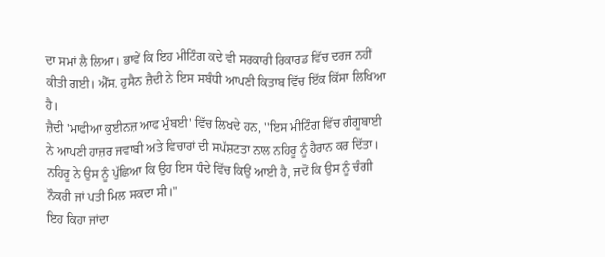ਦਾ ਸਮਾਂ ਲੈ ਲਿਆ। ਭਾਵੇਂ ਕਿ ਇਹ ਮੀਟਿੰਗ ਕਦੇ ਵੀ ਸਰਕਾਰੀ ਰਿਕਾਰਡ ਵਿੱਚ ਦਰਜ ਨਹੀਂ ਕੀਤੀ ਗਈ। ਐੱਸ. ਹੁਸੈਨ ਜ਼ੈਦੀ ਨੇ ਇਸ ਸਬੰਧੀ ਆਪਣੀ ਕਿਤਾਬ ਵਿੱਚ ਇੱਕ ਕਿੱਸਾ ਲਿਖਿਆ ਹੈ।
ਜ਼ੈਦੀ 'ਮਾਫੀਆ ਕੁਈਨਜ਼ ਆਫ ਮੁੰਬਈ' ਵਿੱਚ ਲਿਖਦੇ ਹਨ, ''ਇਸ ਮੀਟਿੰਗ ਵਿੱਚ ਗੰਗੂਬਾਈ ਨੇ ਆਪਣੀ ਹਾਜ਼ਰ ਜਵਾਬੀ ਅਤੇ ਵਿਚਾਰਾਂ ਦੀ ਸਪੱਸ਼ਟਤਾ ਨਾਲ ਨਹਿਰੂ ਨੂੰ ਹੈਰਾਨ ਕਰ ਦਿੱਤਾ। ਨਹਿਰੂ ਨੇ ਉਸ ਨੂੰ ਪੁੱਛਿਆ ਕਿ ਉਹ ਇਸ ਧੰਦੇ ਵਿੱਚ ਕਿਉਂ ਆਈ ਹੈ, ਜਦੋਂ ਕਿ ਉਸ ਨੂੰ ਚੰਗੀ ਨੌਕਰੀ ਜਾਂ ਪਤੀ ਮਿਲ ਸਕਦਾ ਸੀ।"
ਇਹ ਕਿਹਾ ਜਾਂਦਾ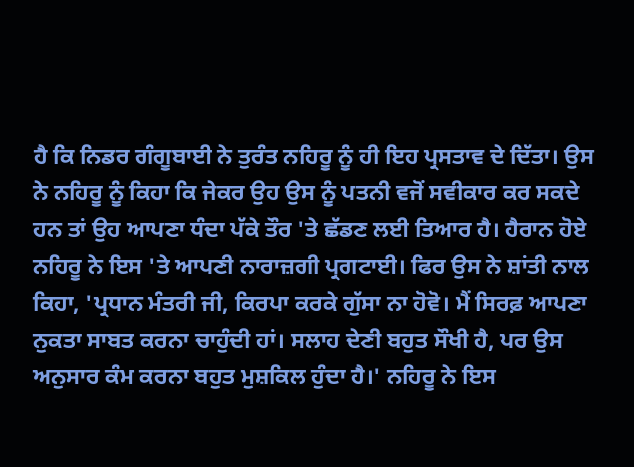ਹੈ ਕਿ ਨਿਡਰ ਗੰਗੂਬਾਈ ਨੇ ਤੁਰੰਤ ਨਹਿਰੂ ਨੂੰ ਹੀ ਇਹ ਪ੍ਰਸਤਾਵ ਦੇ ਦਿੱਤਾ। ਉਸ ਨੇ ਨਹਿਰੂ ਨੂੰ ਕਿਹਾ ਕਿ ਜੇਕਰ ਉਹ ਉਸ ਨੂੰ ਪਤਨੀ ਵਜੋਂ ਸਵੀਕਾਰ ਕਰ ਸਕਦੇ ਹਨ ਤਾਂ ਉਹ ਆਪਣਾ ਧੰਦਾ ਪੱਕੇ ਤੌਰ 'ਤੇ ਛੱਡਣ ਲਈ ਤਿਆਰ ਹੈ। ਹੈਰਾਨ ਹੋਏ ਨਹਿਰੂ ਨੇ ਇਸ 'ਤੇ ਆਪਣੀ ਨਾਰਾਜ਼ਗੀ ਪ੍ਰਗਟਾਈ। ਫਿਰ ਉਸ ਨੇ ਸ਼ਾਂਤੀ ਨਾਲ ਕਿਹਾ, 'ਪ੍ਰਧਾਨ ਮੰਤਰੀ ਜੀ, ਕਿਰਪਾ ਕਰਕੇ ਗੁੱਸਾ ਨਾ ਹੋਵੋ। ਮੈਂ ਸਿਰਫ਼ ਆਪਣਾ ਨੁਕਤਾ ਸਾਬਤ ਕਰਨਾ ਚਾਹੁੰਦੀ ਹਾਂ। ਸਲਾਹ ਦੇਣੀ ਬਹੁਤ ਸੌਖੀ ਹੈ, ਪਰ ਉਸ ਅਨੁਸਾਰ ਕੰਮ ਕਰਨਾ ਬਹੁਤ ਮੁਸ਼ਕਿਲ ਹੁੰਦਾ ਹੈ।' ਨਹਿਰੂ ਨੇ ਇਸ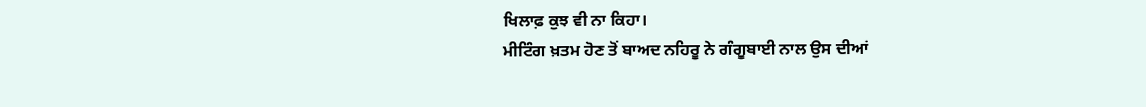ਖਿਲਾਫ਼ ਕੁਝ ਵੀ ਨਾ ਕਿਹਾ।
ਮੀਟਿੰਗ ਖ਼ਤਮ ਹੋਣ ਤੋਂ ਬਾਅਦ ਨਹਿਰੂ ਨੇ ਗੰਗੂਬਾਈ ਨਾਲ ਉਸ ਦੀਆਂ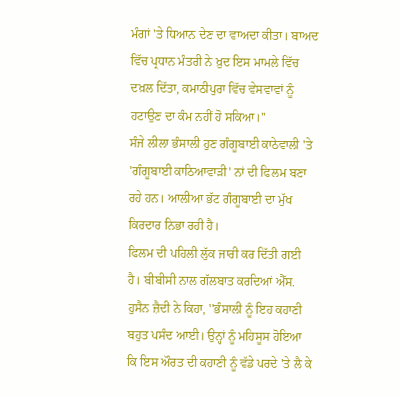ਮੰਗਾਂ 'ਤੇ ਧਿਆਨ ਦੇਣ ਦਾ ਵਾਅਦਾ ਕੀਤਾ। ਬਾਅਦ ਵਿੱਚ ਪ੍ਰਧਾਨ ਮੰਤਰੀ ਨੇ ਖ਼ੁਦ ਇਸ ਮਾਮਲੇ ਵਿੱਚ ਦਖ਼ਲ ਦਿੱਤਾ, ਕਮਾਠੀਪੁਰਾ ਵਿੱਚ ਵੇਸਵਾਵਾਂ ਨੂੰ ਹਟਾਉਣ ਦਾ ਕੰਮ ਨਹੀਂ ਹੋ ਸਕਿਆ।''
ਸੰਜੇ ਲੀਲਾ ਭੰਸਾਲੀ ਹੁਣ ਗੰਗੂਬਾਈ ਕਾਠੇਵਾਲੀ 'ਤੇ 'ਗੰਗੂਬਾਈ ਕਾਠਿਆਵਾੜੀ' ਨਾਂ ਦੀ ਫਿਲਮ ਬਣਾ ਰਹੇ ਹਨ। ਆਲੀਆ ਭੱਟ ਗੰਗੂਬਾਈ ਦਾ ਮੁੱਖ ਕਿਰਦਾਰ ਨਿਭਾ ਰਹੀ ਹੈ।
ਫਿਲਮ ਦੀ ਪਹਿਲੀ ਲੁੱਕ ਜਾਰੀ ਕਰ ਦਿੱਤੀ ਗਈ ਹੈ। ਬੀਬੀਸੀ ਨਾਲ ਗੱਲਬਾਤ ਕਰਦਿਆਂ ਐੱਸ. ਹੁਸੈਨ ਜ਼ੈਦੀ ਨੇ ਕਿਹਾ, ''ਭੰਸਾਲੀ ਨੂੰ ਇਹ ਕਹਾਣੀ ਬਹੁਤ ਪਸੰਦ ਆਈ। ਉਨ੍ਹਾਂ ਨੂੰ ਮਹਿਸੂਸ ਹੋਇਆ ਕਿ ਇਸ ਔਰਤ ਦੀ ਕਹਾਣੀ ਨੂੰ ਵੱਡੇ ਪਰਦੇ 'ਤੇ ਲੈ ਕੇ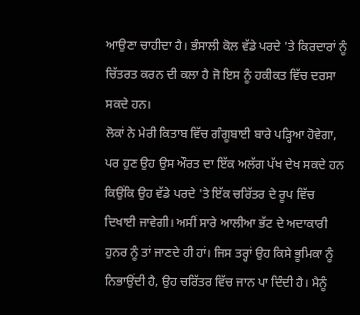ਆਉਣਾ ਚਾਹੀਦਾ ਹੈ। ਭੰਸਾਲੀ ਕੋਲ ਵੱਡੇ ਪਰਦੇ 'ਤੇ ਕਿਰਦਾਰਾਂ ਨੂੰ ਚਿੱਤਰਤ ਕਰਨ ਦੀ ਕਲਾ ਹੈ ਜੋ ਇਸ ਨੂੰ ਹਕੀਕਤ ਵਿੱਚ ਦਰਸਾ ਸਕਦੇ ਹਨ।
ਲੋਕਾਂ ਨੇ ਮੇਰੀ ਕਿਤਾਬ ਵਿੱਚ ਗੰਗੂਬਾਈ ਬਾਰੇ ਪੜ੍ਹਿਆ ਹੋਵੇਗਾ, ਪਰ ਹੁਣ ਉਹ ਉਸ ਔਰਤ ਦਾ ਇੱਕ ਅਲੱਗ ਪੱਖ ਦੇਖ ਸਕਦੇ ਹਨ ਕਿਉਂਕਿ ਉਹ ਵੱਡੇ ਪਰਦੇ 'ਤੇ ਇੱਕ ਚਰਿੱਤਰ ਦੇ ਰੂਪ ਵਿੱਚ ਦਿਖਾਈ ਜਾਵੇਗੀ। ਅਸੀਂ ਸਾਰੇ ਆਲੀਆ ਭੱਟ ਦੇ ਅਦਾਕਾਰੀ ਹੁਨਰ ਨੂੰ ਤਾਂ ਜਾਣਦੇ ਹੀ ਹਾਂ। ਜਿਸ ਤਰ੍ਹਾਂ ਉਹ ਕਿਸੇ ਭੂਮਿਕਾ ਨੂੰ ਨਿਭਾਉਂਦੀ ਹੈ, ਉਹ ਚਰਿੱਤਰ ਵਿੱਚ ਜਾਨ ਪਾ ਦਿੰਦੀ ਹੈ। ਮੈਨੂੰ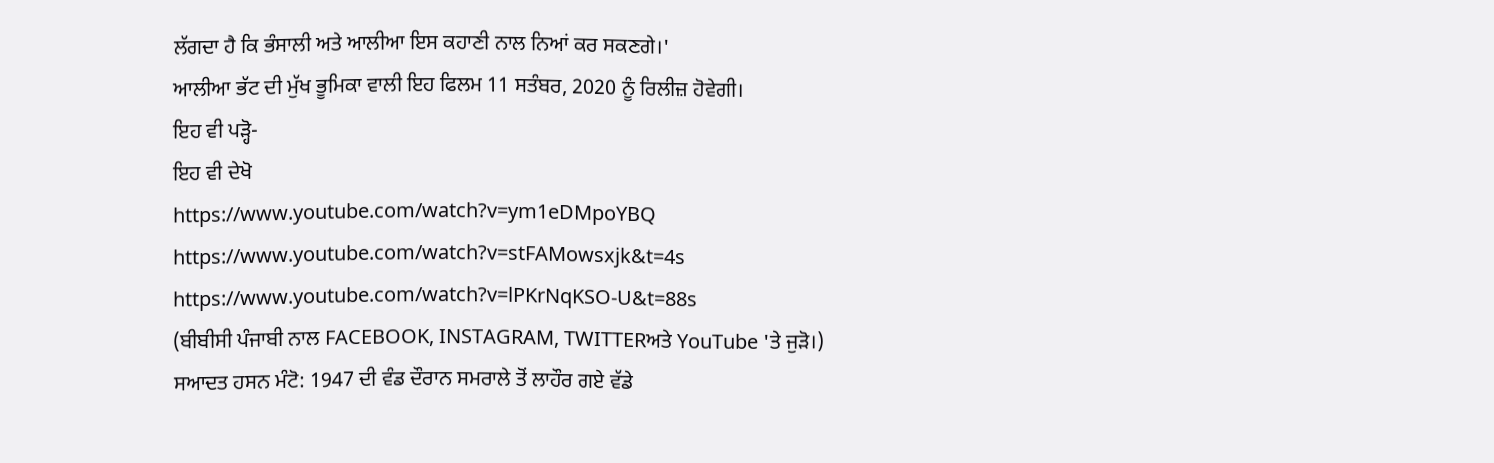ਲੱਗਦਾ ਹੈ ਕਿ ਭੰਸਾਲੀ ਅਤੇ ਆਲੀਆ ਇਸ ਕਹਾਣੀ ਨਾਲ ਨਿਆਂ ਕਰ ਸਕਣਗੇ।'
ਆਲੀਆ ਭੱਟ ਦੀ ਮੁੱਖ ਭੂਮਿਕਾ ਵਾਲੀ ਇਹ ਫਿਲਮ 11 ਸਤੰਬਰ, 2020 ਨੂੰ ਰਿਲੀਜ਼ ਹੋਵੇਗੀ।
ਇਹ ਵੀ ਪੜ੍ਹੋ-
ਇਹ ਵੀ ਦੇਖੋ
https://www.youtube.com/watch?v=ym1eDMpoYBQ
https://www.youtube.com/watch?v=stFAMowsxjk&t=4s
https://www.youtube.com/watch?v=lPKrNqKSO-U&t=88s
(ਬੀਬੀਸੀ ਪੰਜਾਬੀ ਨਾਲ FACEBOOK, INSTAGRAM, TWITTERਅਤੇ YouTube 'ਤੇ ਜੁੜੋ।)
ਸਆਦਤ ਹਸਨ ਮੰਟੋ: 1947 ਦੀ ਵੰਡ ਦੌਰਾਨ ਸਮਰਾਲੇ ਤੋਂ ਲਾਹੌਰ ਗਏ ਵੱਡੇ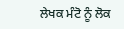ਲੇਖਕ ਮੰਟੋ ਨੂੰ ਲੋਕ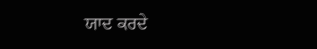ਯਾਦ ਕਰਦੇ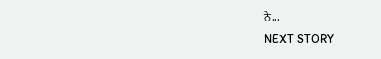ਨੇ...
NEXT STORY